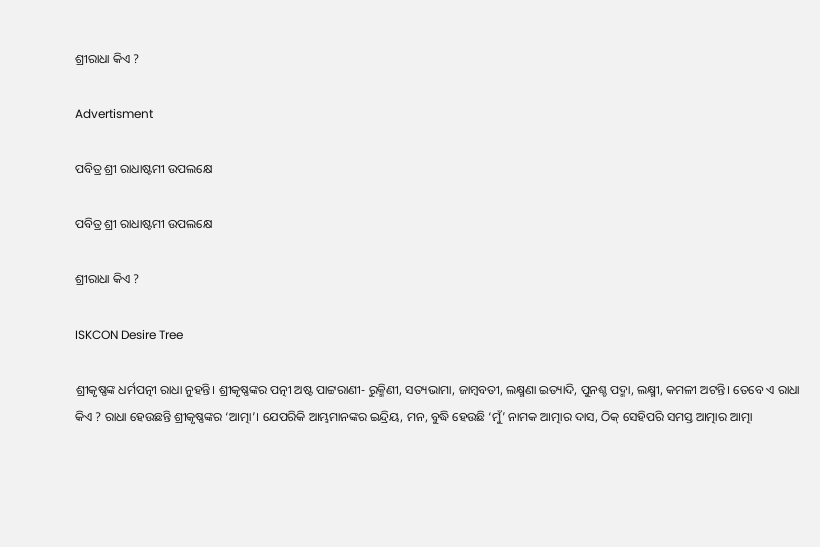ଶ୍ରୀରାଧା କିଏ ?

Advertisment

ପବିତ୍ର ଶ୍ରୀ ରାଧାଷ୍ଟମୀ ଉପଲକ୍ଷେ

ପବିତ୍ର ଶ୍ରୀ ରାଧାଷ୍ଟମୀ ଉପଲକ୍ଷେ

ଶ୍ରୀରାଧା କିଏ ?

ISKCON Desire Tree

ଶ୍ରୀକୃଷ୍ଣଙ୍କ ଧର୍ମପତ୍ନୀ ରାଧା ନୁହନ୍ତି। ଶ୍ରୀକୃଷ୍ଣଙ୍କର ପତ୍ନୀ ଅଷ୍ଟ ପାଟ୍ଟରାଣୀ- ରୁକ୍ମିଣୀ, ସତ୍ୟଭାମା, ଜାମ୍ବବତୀ, ଲକ୍ଷ୍ମଣା ଇତ୍ୟାଦି, ପୁନଶ୍ଚ ପଦ୍ମା, ଲକ୍ଷ୍ମୀ, କମଳୀ ଅଟନ୍ତି। ତେବେ ଏ ରାଧା କିଏ ? ରାଧା ହେଉଛନ୍ତି ଶ୍ରୀକୃଷ୍ଣଙ୍କର ‘ଆତ୍ମା’। ଯେପରିକି ଆମ୍ଭମାନଙ୍କର ଇନ୍ଦ୍ରିୟ, ମନ, ବୁଦ୍ଧି ହେଉଛି ‘ମୁଁ’ ନାମକ ଆତ୍ମାର ଦାସ, ଠିକ୍ ସେହିପରି ସମସ୍ତ ଆତ୍ମାର ଆତ୍ମା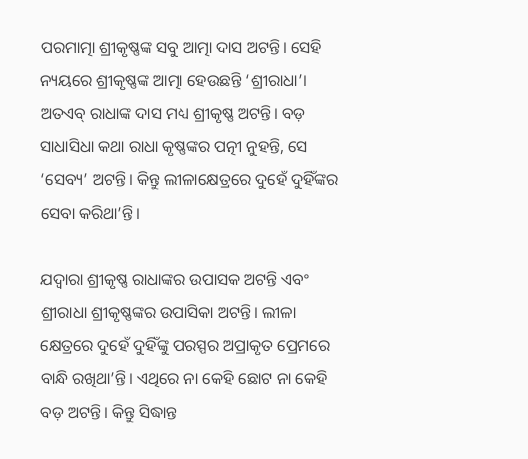ପରମାତ୍ମା ଶ୍ରୀକୃଷ୍ଣଙ୍କ ସବୁ ଆତ୍ମା ଦାସ ଅଟନ୍ତି। ସେହି ନ୍ୟୟରେ ଶ୍ରୀକୃଷ୍ଣଙ୍କ ଆତ୍ମା ହେଉଛନ୍ତି ‘ଶ୍ରୀରାଧା’। ଅତଏବ୍‌ ରାଧାଙ୍କ ଦାସ ମଧ୍ୟ ଶ୍ରୀକୃଷ୍ଣ ଅଟନ୍ତି। ବଡ଼ ସାଧାସିଧା କଥା ରାଧା କୃଷ୍ଣଙ୍କର ପତ୍ନୀ ନୁହନ୍ତି, ସେ ‘ସେବ୍ୟ’ ଅଟନ୍ତି। କିନ୍ତୁ ଲୀଳାକ୍ଷେତ୍ରରେ ଦୁହେଁ ଦୁହିଁଙ୍କର ସେବା କରିଥା’ନ୍ତି।

ଯଦ୍ବାରା ଶ୍ରୀକୃଷ୍ଣ ରାଧାଙ୍କର ଉପାସକ ଅଟନ୍ତି ଏବଂ ଶ୍ରୀରାଧା ଶ୍ରୀକୃଷ୍ଣଙ୍କର ଉପାସିକା ଅଟନ୍ତି। ଲୀଳା କ୍ଷେତ୍ରରେ ଦୁହେଁ ଦୁହିଁଙ୍କୁ ପରସ୍ପର ଅପ୍ରାକୃତ ପ୍ରେମରେ ବାନ୍ଧି ରଖିଥା’ନ୍ତି। ଏଥିରେ ନା କେହି ଛୋଟ ନା କେହି ବଡ଼ ଅଟନ୍ତି। କିନ୍ତୁ ସିଦ୍ଧାନ୍ତ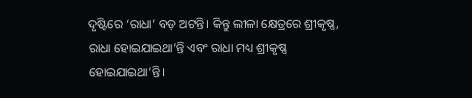ଦୃଷ୍ଟିରେ ‘ରାଧା’ ବଡ଼ ଅଟନ୍ତି। କିନ୍ତୁ ଲୀଳା କ୍ଷେତ୍ରରେ ଶ୍ରୀକୃଷ୍ଣ, ରାଧା ହୋଇଯାଇଥା’ନ୍ତି ଏବଂ ରାଧା ମଧ୍ୟ ଶ୍ରୀକୃଷ୍ଣ ହୋଇଯାଇଥା’ନ୍ତି।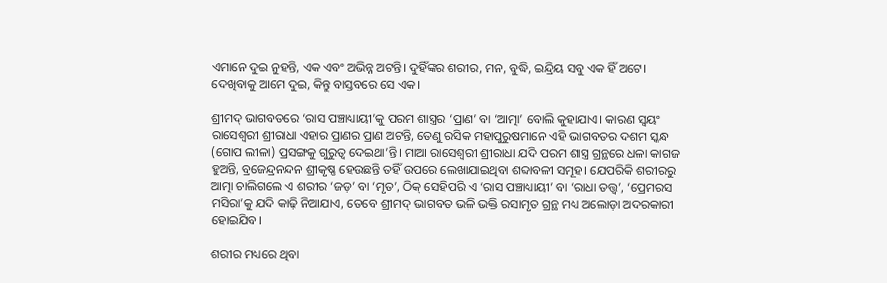ଏମାନେ ଦୁଇ ନୁହନ୍ତି, ଏକ ଏବଂ ଅଭିନ୍ନ ଅଟନ୍ତି। ଦୁହିଁଙ୍କର ଶରୀର, ମନ, ବୁଦ୍ଧି, ଇନ୍ଦ୍ରିୟ ସବୁ ଏକ ହିଁ ଅଟେ। ଦେଖିବାକୁ ଆମେ ଦୁଇ, କିନ୍ତୁ ବାସ୍ତବରେ ସେ ଏକ।

ଶ୍ରୀମଦ୍‌ ଭାଗବତରେ ‘ରାସ ପଞ୍ଚାଧ୍ୟାୟୀ’କୁ ପରମ ଶାସ୍ତ୍ରର ‘ପ୍ରାଣ’ ବା ‘ଆତ୍ମା’ ବୋଲି କୁହାଯାଏ। କାରଣ ସ୍ବୟଂ ରାସେଶ୍ବରୀ ଶ୍ରୀରାଧା ଏହାର ପ୍ରାଣର ପ୍ରାଣ ଅଟନ୍ତି, ତେଣୁ ରସିକ ମହାପୁରୁଷମାନେ ଏହି ଭାଗବତର ଦଶମ ସ୍କନ୍ଧ (ଗୋପ ଲୀଳା) ପ୍ରସଙ୍ଗକୁ ଗୁରୁତ୍ବ ଦେଇଥା’ନ୍ତି। ମାଆ ରାସେଶ୍ବରୀ ଶ୍ରୀରାଧା ଯଦି ପରମ ଶାସ୍ତ୍ର ଗ୍ରନ୍ଥରେ ଧଳା କାଗଜ ହୁଅନ୍ତି, ବ୍ରଜେନ୍ଦ୍ରନନ୍ଦନ ଶ୍ରୀକୃଷ୍ଣ ହେଉଛନ୍ତି ତହିଁ ଉପରେ ଲେଖାଯାଇଥିବା ଶବ୍ଦାବଳୀ ସମୂହ। ଯେପରିକି ଶରୀରରୁ ଆତ୍ମା ଚାଲିଗଲେ ଏ ଶରୀର ‘ଜଡ଼’ ବା ‘ମୃତ’, ଠିକ୍‌ ସେହିପରି ଏ ‘ରାସ ପଞ୍ଚାଧ୍ୟାୟୀ’ ବା ‘ରାଧା ତତ୍ତ୍ବ’, ‘ପ୍ରେମରସ ମସିରା’କୁ ଯଦି କାଢ଼ି ନିଆଯାଏ, ତେବେ ଶ୍ରୀମଦ୍‌ ଭାଗବତ ଭଳି ଭକ୍ତି ରସାମୃତ ଗ୍ରନ୍ଥ ମଧ୍ୟ ଅଲୋଡ଼ା ଅଦରକାରୀ ହୋଇଯିବ।

ଶରୀର ମଧ୍ୟରେ ଥିବା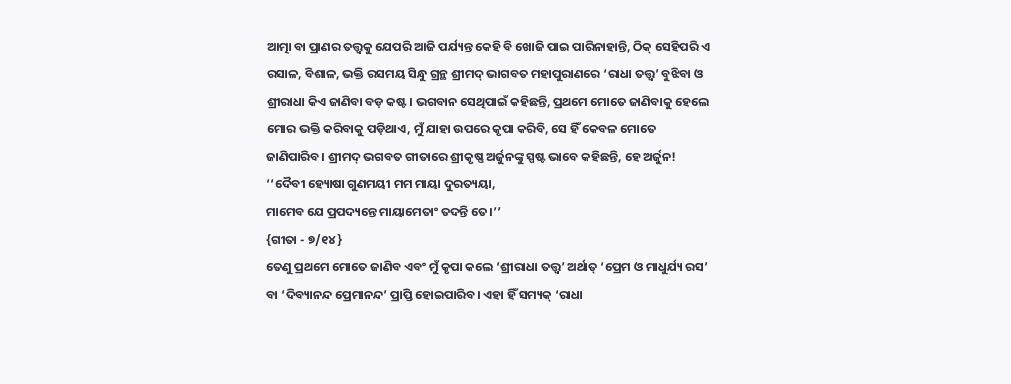ଆତ୍ମା ବା ପ୍ରାଣର ତତ୍ତ୍ବକୁ ଯେପରି ଆଜି ପର୍ଯ୍ୟନ୍ତ କେହି ବି ଖୋଜି ପାଇ ପାରିନାହାନ୍ତି, ଠିକ୍ ସେହିପରି ଏ ରସାଳ, ବିଶାଳ, ଭକ୍ତି ରସମୟ ସିନ୍ଧୁ ଗ୍ରନ୍ଥ ଶ୍ରୀମଦ୍ ଭାଗବତ ମହାପୁରାଣରେ ‘ରାଧା ତତ୍ତ୍ବ’ ବୁଝିବା ଓ ଶ୍ରୀରାଧା କିଏ ଜାଣିବା ବଡ଼ କଷ୍ଟ। ଭଗବାନ ସେଥିପାଇଁ କହିଛନ୍ତି, ପ୍ରଥମେ ମୋତେ ଜାଣିବାକୁ ହେଲେ ମୋର ଭକ୍ତି କରିବାକୁ ପଡ଼ିଥାଏ, ମୁଁ ଯାହା ଉପରେ କୃପା କରିବି, ସେ ହିଁ କେବଳ ମୋତେ ଜାଣିପାରିବ। ଶ୍ରୀମଦ୍‌ ଭଗବତ ଗୀତାରେ ଶ୍ରୀକୃଷ୍ଣ ଅର୍ଜୁନଙ୍କୁ ସ୍ପଷ୍ଟ ଭାବେ କହିଛନ୍ତି, ହେ ଅର୍ଜୁନ!
‘‘ଦୈବୀ ହ୍ୟୋଷା ଗୁଣମୟୀ ମମ ମାୟା ଦୁରତ୍ୟୟା,
ମାମେବ ଯେ ପ୍ରପଦ୍ୟନ୍ତେ ମାୟା‌ମେତାଂ ତଦନ୍ତି ତେ।’’
{ଗୀତା - ୭/୧୪}
ତେଣୁ ପ୍ରଥମେ ମୋତେ ଜାଣିବ ଏବଂ ମୁଁ କୃପା କଲେ ‘ଶ୍ରୀରାଧା ତତ୍ତ୍ବ’ ଅର୍ଥାତ୍‌ ‘ପ୍ରେମ ଓ ମାଧୁର୍ଯ୍ୟ ରସ’ ବା ‘ଦିବ୍ୟାନନ୍ଦ ପ୍ରେମାନନ୍ଦ’ ପ୍ରାପ୍ତି ହୋଇପାରିବ। ଏହା ହିଁ ସମ୍ୟକ୍ ‘ରାଧା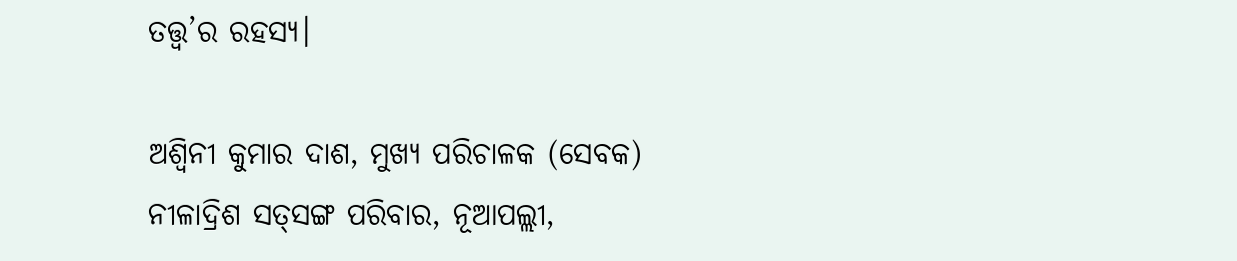ତତ୍ତ୍ବ’ର ରହସ୍ୟ।

ଅଶ୍ୱିନୀ କୁମାର ଦାଶ, ମୁଖ୍ୟ ପରିଚାଳକ (ସେବକ)
ନୀଳାଦ୍ରିଶ ସତ୍‌ସଙ୍ଗ ପରିବାର, ନୂଆପଲ୍ଲୀ,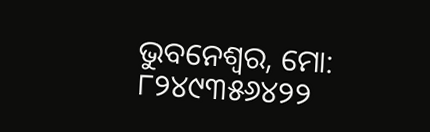ଭୁବନେଶ୍ବର, ମୋ: ୮୨୪୯୩୫୬୪୨୨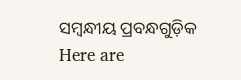ସମ୍ବନ୍ଧୀୟ ପ୍ରବନ୍ଧଗୁଡ଼ିକ
Here are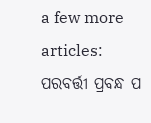a few more articles:
ପରବର୍ତ୍ତୀ ପ୍ରବନ୍ଧ ପ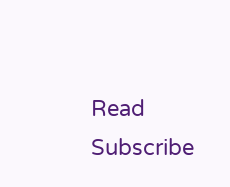Read
Subscribe